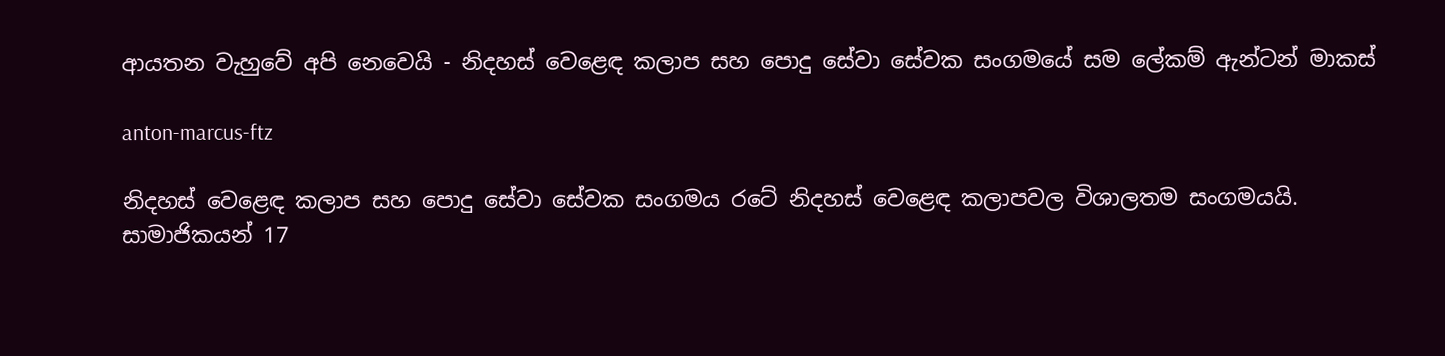ආයතන වැහුවේ අපි නෙවෙයි - නිදහස් වෙළෙඳ කලාප සහ පොදු සේවා සේවක සංගමයේ සම ලේකම් ඇන්ටන් මාකස්

anton-marcus-ftz

නිදහස් වෙළෙඳ කලාප සහ පොදු සේවා සේවක සංගමය රටේ නිදහස් වෙළෙඳ කලාපවල විශාලතම සංගමයයි. සාමාජිකයන් 17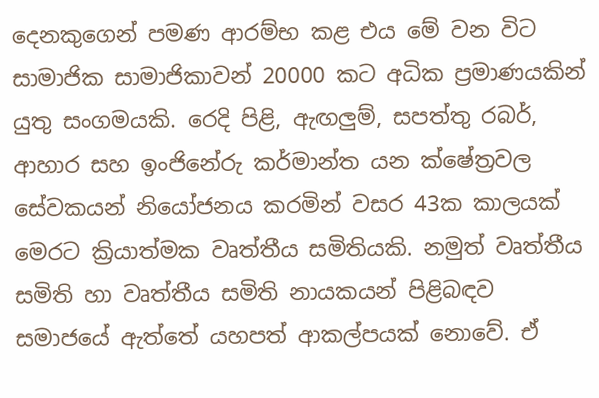දෙනකුගෙන් පමණ ආරම්භ කළ එය මේ වන විට සාමාජික සාමාජිකාවන් 20000 කට අධික ප්‍රමාණයකින් යුතු සංගමයකි. රෙදි පිළි, ඇඟලුම්, සපත්තු රබර්, ආහාර සහ ඉංජිනේරු කර්මාන්ත යන ක්ෂේත්‍රවල සේවකයන් නියෝජනය කරමින් වසර 43ක කාලයක් මෙරට ක්‍රියාත්මක වෘත්තීය සමිතියකි. නමුත් වෘත්තීය සමිති හා වෘත්තීය සමිති නායකයන් පිළිබඳව සමාජයේ ඇත්තේ යහපත් ආකල්පයක් නොවේ. ඒ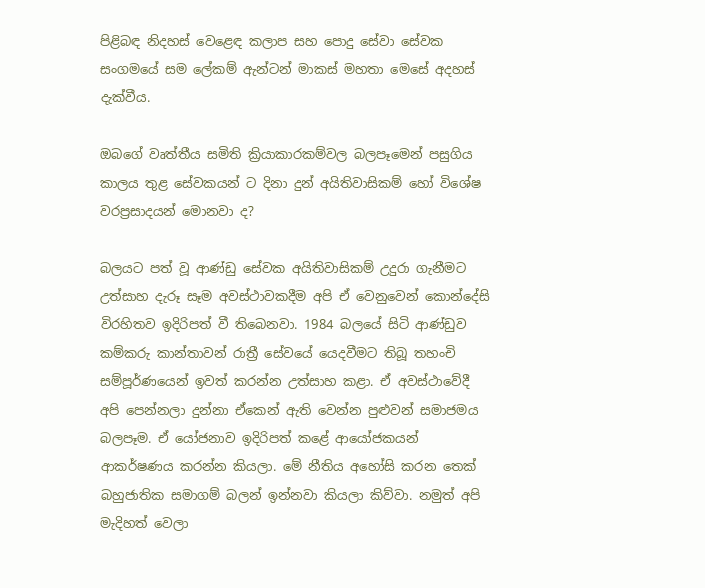පිළිබඳ නිදහස් වෙළෙඳ කලාප සහ පොදු සේවා සේවක සංගමයේ සම ලේකම් ඇන්ටන් මාකස් මහතා මෙසේ අදහස් දැක්වීය.

ඔබගේ වෘත්තීය සමිති ක්‍රියාකාරකම්වල බලපෑමෙන් පසුගිය කාලය තුළ සේවකයන් ට දිනා දුන් අයිතිවාසිකම් හෝ විශේෂ වරප්‍රසාදයන් මොනවා ද?

බලයට පත් වූ ආණ්ඩු සේවක අයිතිවාසිකම් උදුරා ගැනීමට උත්සාහ දැරූ සෑම අවස්ථාවකදීම අපි ඒ වෙනුවෙන් කොන්දේසි විරහිතව ඉදිරිපත් වී තිබෙනවා. 1984 බලයේ සිටි ආණ්ඩුව කම්කරු කාන්තාවන් රාත්‍රී සේවයේ යෙදවීමට තිබූ තහංචි සම්පූර්ණයෙන් ඉවත් කරන්න උත්සාහ කළා. ඒ අවස්ථාවේදී අපි පෙන්නලා දුන්නා ඒකෙන් ඇති වෙන්න පුළුවන් සමාජමය බලපෑම. ඒ යෝජනාව ඉදිරිපත් කළේ ආයෝජකයන් ආකර්ෂණය කරන්න කියලා. මේ නීතිය අහෝසි කරන තෙක් බහුජාතික සමාගම් බලන් ඉන්නවා කියලා කිව්වා. නමුත් අපි මැදිහත් වෙලා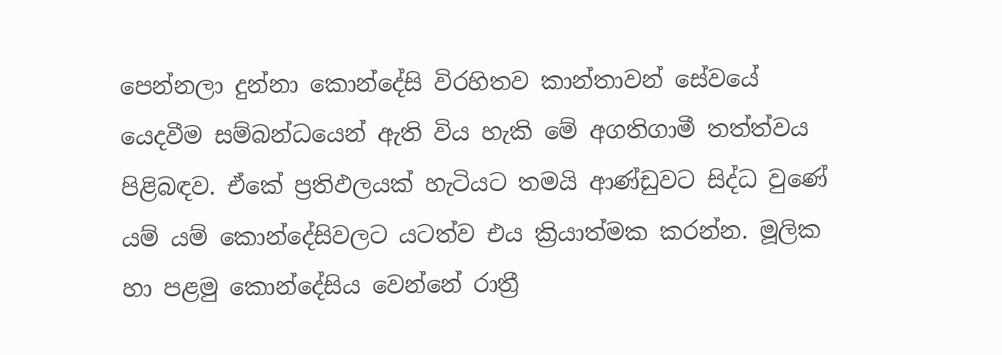පෙන්නලා දුන්නා කොන්දේසි විරහිතව කාන්තාවන් සේවයේ යෙදවීම සම්බන්ධයෙන් ඇති විය හැකි මේ අගතිගාමී තත්ත්වය පිළිබඳව. ඒකේ ප්‍රතිඵලයක් හැටියට තමයි ආණ්ඩුවට සිද්ධ වුණේ යම් යම් කොන්දේසිවලට යටත්ව එය ක්‍රියාත්මක කරන්න. මූලික හා පළමු කොන්දේසිය වෙන්නේ රාත්‍රී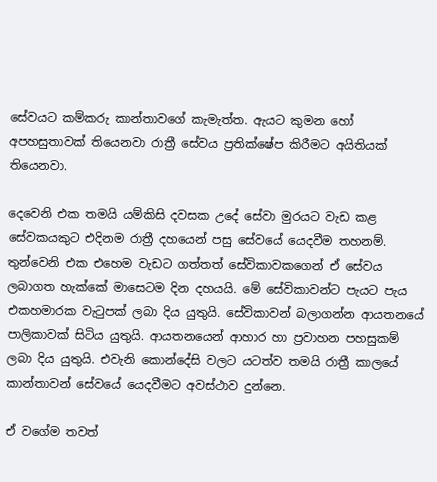සේවයට කම්කරු කාන්තාවගේ කැමැත්ත. ඇයට කුමන හෝ අපහසුතාවක් තියෙනවා රාත්‍රී සේවය ප්‍රතික්ෂේප කිරීමට අයිතියක් තියෙනවා.

දෙවෙනි එක තමයි යම්කිසි දවසක උදේ සේවා මුරයට වැඩ කළ සේවකයකුට එදිනම රාත්‍රී දහයෙන් පසු සේවයේ යෙදවීම තහනම්. තුන්වෙනි එක එහෙම වැඩට ගත්තත් සේවිකාවකගෙන් ඒ සේවය ලබාගත හැක්කේ මාසෙටම දින දහයයි. මේ සේවිකාවන්ට පැයට පැය එකහමාරක වැටුපක් ලබා දිය යුතුයි. සේවිකාවන් බලාගන්න ආයතනයේ පාලිකාවක් සිටිය යුතුයි. ආයතනයෙන් ආහාර හා ප්‍රවාහන පහසුකම් ලබා දිය යුතුයි. එවැනි කොන්දේසි වලට යටත්ව තමයි රාත්‍රී කාලයේ කාන්තාවන් සේවයේ යෙදවීමට අවස්ථාව දුන්නෙ.

ඒ වගේම තවත්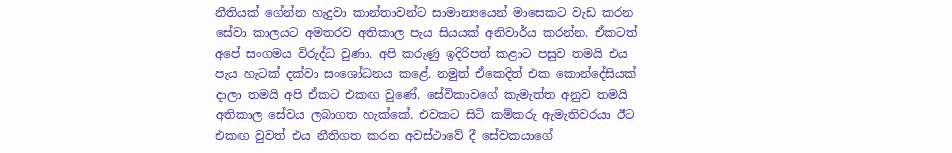නීතියක් ගේන්න හැදුවා කාන්තාවන්ට සාමාන්‍යයෙන් මාසෙකට වැඩ කරන සේවා කාලයට අමතරව අතිකාල පැය සියයක් අනිවාර්ය කරන්න. ඒකටත් අපේ සංගමය විරුද්ධ වුණා. අපි කරුණු ඉදිරිපත් කළාට පසුව තමයි එය පැය හැටක් දක්වා සංශෝධනය කළේ. නමුත් ඒකෙදිත් එක කොන්දේසියක් දාලා තමයි අපි ඒකට එකඟ වුණේ. සේවිකාවගේ කැමැත්ත අනුව තමයි අතිකාල සේවය ලබාගත හැක්කේ. එවකට සිටි කම්කරු ඇමැතිවරයා ඊට එකඟ වුවත් එය නීතිගත කරන අවස්ථාවේ දී සේවකයාගේ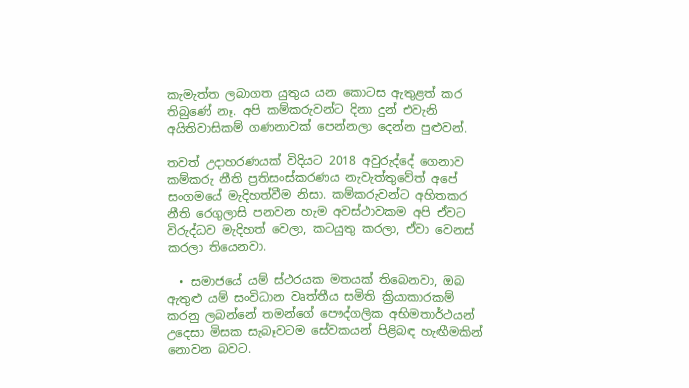කැමැත්ත ලබාගත යුතුය යන කොටස ඇතුළත් කර තිබුණේ නෑ. අපි කම්කරුවන්ට දිනා දුන් එවැනි අයිතිවාසිකම් ගණනාවක් පෙන්නලා දෙන්න පුළුවන්.

තවත් උදාහරණයක් විදියට 2018 අවුරුද්දේ ගෙනාව කම්කරු නීති ප්‍රතිසංස්කරණය නැවැත්තුවේත් අපේ සංගමයේ මැදිහත්වීම නිසා. කම්කරුවන්ට අහිතකර නීති රෙගුලාසි පනවන හැම අවස්ථාවකම අපි ඒවට විරුද්ධව මැදිහත් වෙලා, කටයුතු කරලා, ඒවා වෙනස් කරලා තියෙනවා.

  • සමාජයේ යම් ස්ථරයක මතයක් තිබෙනවා, ඔබ ඇතුළු යම් සංවිධාන වෘත්තීය සමිති ක්‍රියාකාරකම් කරනු ලබන්නේ තමන්ගේ පෞද්ගලික අභිමතාර්ථයන් උදෙසා මිසක සැබෑවටම සේවකයන් පිළිබඳ හැඟීමකින් නොවන බවට.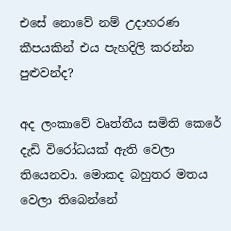එසේ නොවේ නම් උදාහරණ කීපයකින් එය පැහදිලි කරන්න පුළුවන්ද?

අද ලංකාවේ වෘත්තීය සමිති කෙරේ දැඩි විරෝධයක් ඇති වෙලා තියෙනවා. මොකද බහුතර මතය වෙලා තිබෙන්නේ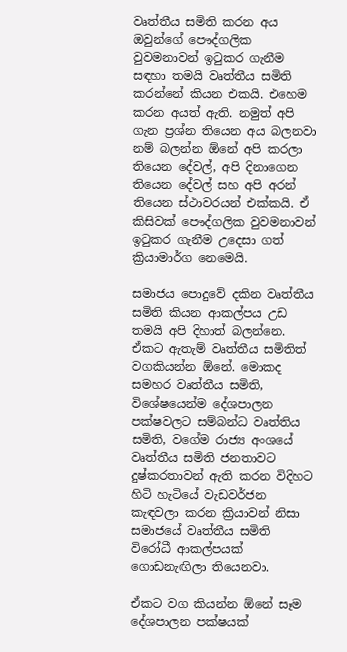වෘත්තීය සමිති කරන අය ඔවුන්ගේ පෞද්ගලික වුවමනාවන් ඉටුකර ගැනීම සඳහා තමයි වෘත්තීය සමිති කරන්නේ කියන එකයි. එහෙම කරන අයත් ඇති. නමුත් අපි ගැන ප්‍රශ්න තියෙන අය බලනවා නම් බලන්න ඕනේ අපි කරලා තියෙන දේවල්, අපි දිනාගෙන තියෙන දේවල් සහ අපි අරන් තියෙන ස්ථාවරයන් එක්කයි. ඒ කිසිවක් පෞද්ගලික වුවමනාවන් ඉටුකර ගැනීම උදෙසා ගත් ක්‍රියාමාර්ග නෙමෙයි.

සමාජය පොදුවේ දකින වෘත්තීය සමිති කියන ආකල්පය උඩ තමයි අපි දිහාත් බලන්නෙ. ඒකට ඇතැම් වෘත්තීය සමිතිත් වගකියන්න ඕනේ. මොකද සමහර වෘත්තීය සමිති, විශේෂයෙන්ම දේශපාලන පක්ෂවලට සම්බන්ධ වෘත්තිය සමිති, වගේම රාජ්‍ය අංශයේ වෘත්තීය සමිති ජනතාවට දුෂ්කරතාවන් ඇති කරන විදිහට හිටි හැටියේ වැඩවර්ජන කැඳවලා කරන ක්‍රියාවන් නිසා සමාජයේ වෘත්තීය සමිති විරෝධී ආකල්පයක් ගොඩනැඟිලා තියෙනවා.

ඒකට වග කියන්න ඕනේ සෑම දේශපාලන පක්ෂයක්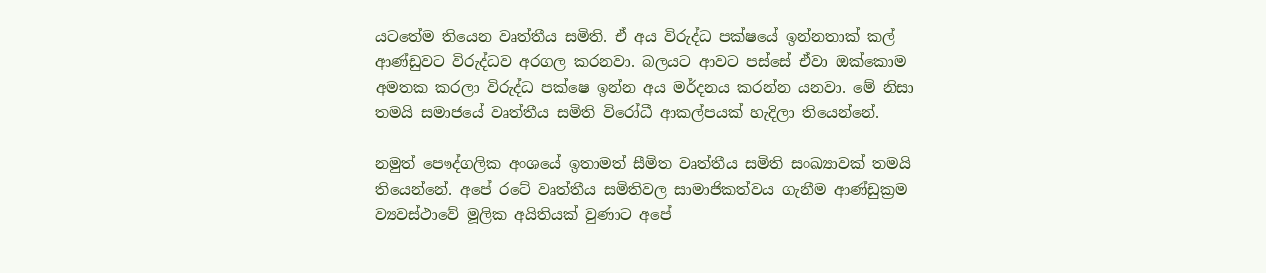යටතේම තියෙන වෘත්තීය සමිති. ඒ අය විරුද්ධ පක්ෂයේ ඉන්නතාක් කල් ආණ්ඩුවට විරුද්ධව අරගල කරනවා. බලයට ආවට පස්සේ ඒවා ඔක්කොම අමතක කරලා විරුද්ධ පක්ෂෙ ඉන්න අය මර්දනය කරන්න යනවා. මේ නිසා තමයි සමාජයේ වෘත්තීය සමිති විරෝධී ආකල්පයක් හැදිලා තියෙන්නේ.

නමුත් පෞද්ගලික අංශයේ ඉතාමත් සීමිත වෘත්තීය සමිති සංඛ්‍යාවක් තමයි තියෙන්නේ. අපේ රටේ වෘත්තීය සමිතිවල සාමාජිකත්වය ගැනීම ආණ්ඩුක්‍රම ව්‍යවස්ථාවේ මූලික අයිතියක් වුණාට අපේ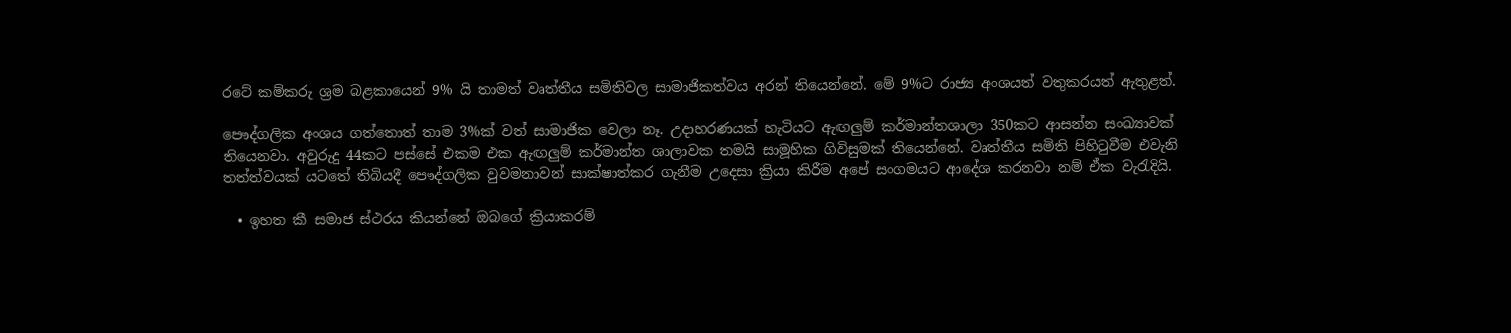රටේ කම්කරු ශ්‍රම බළකායෙන් 9% යි තාමත් වෘත්තීය සමිතිවල සාමාජිකත්වය අරන් තියෙන්නේ. මේ 9%ට රාජ්‍ය අංශයත් වතුකරයත් ඇතුළත්.

පෞද්ගලික අංශය ගත්තොත් තාම 3%ක් වත් සාමාජික වෙලා නෑ. උදාහරණයක් හැටියට ඇඟලුම් කර්මාන්තශාලා 350කට ආසන්න සංඛ්‍යාවක් තියෙනවා. අවුරුදු 44කට පස්සේ එකම එක ඇඟලුම් කර්මාන්ත ශාලාවක තමයි සාමූහික ගිවිසුමක් තියෙන්නේ. වෘත්තීය සමිති පිහිටුවීම එවැනි තත්ත්වයක් යටතේ තිබියදී පෞද්ගලික වුවමනාවන් සාක්ෂාත්කර ගැනීම උදෙසා ක්‍රියා කිරීම අපේ සංගමයට ආදේශ කරනවා නම් ඒක වැරැදියි.

  • ඉහත කී සමාජ ස්ථරය කියන්නේ ඔබගේ ක්‍රියාකරම්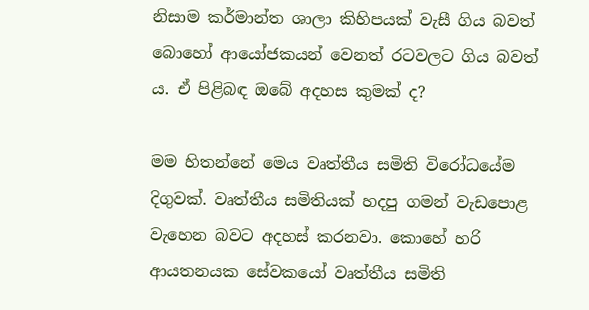නිසාම කර්මාන්ත ශාලා කිහිපයක් වැසී ගිය බවත් බොහෝ ආයෝජකයන් වෙනත් රටවලට ගිය බවත් ය. ඒ පිළිබඳ ඔබේ අදහස කුමක් ද?

මම හිතන්නේ මෙය වෘත්තීය සමිති විරෝධයේම දිගුවක්. වෘත්තීය සමිතියක් හදපු ගමන් වැඩපොළ වැහෙන බවට අදහස් කරනවා. කොහේ හරි ආයතනයක සේවකයෝ වෘත්තීය සමිති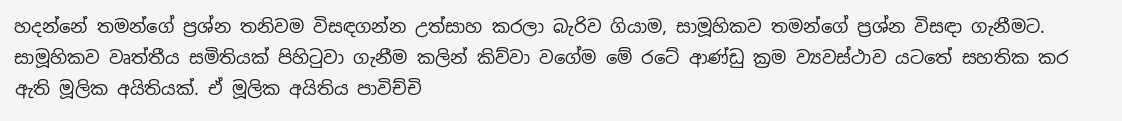හදන්නේ තමන්ගේ ප්‍රශ්න තනිවම විසඳගන්න උත්සාහ කරලා බැරිව ගියාම, සාමූහිකව තමන්ගේ ප්‍රශ්න විසඳා ගැනීමට. සාමූහිකව වෘත්තීය සමිතියක් පිහිටුවා ගැනීම කලින් කිව්වා වගේම මේ රටේ ආණ්ඩු ක්‍රම ව්‍යවස්ථාව යටතේ සහතික කර ඇති මූලික අයිතියක්. ඒ මූලික අයිතිය පාවිච්චි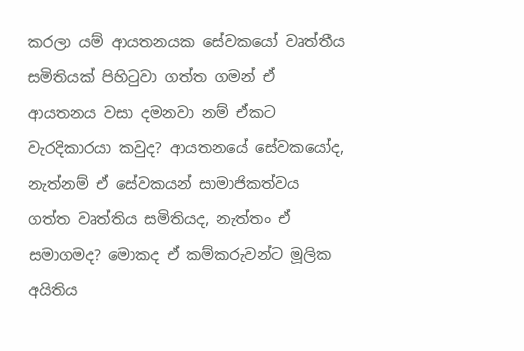කරලා යම් ආයතනයක සේවකයෝ වෘත්තීය සමිතියක් පිහිටුවා ගත්ත ගමන් ඒ ආයතනය වසා දමනවා නම් ඒකට වැරදිකාරයා කවුද? ආයතනයේ සේවකයෝද, නැත්නම් ඒ සේවකයන් සාමාජිකත්වය ගත්ත වෘත්තිය සමිතියද, නැත්තං ඒ සමාගමද? මොකද ඒ කම්කරුවන්ට මූලික අයිතිය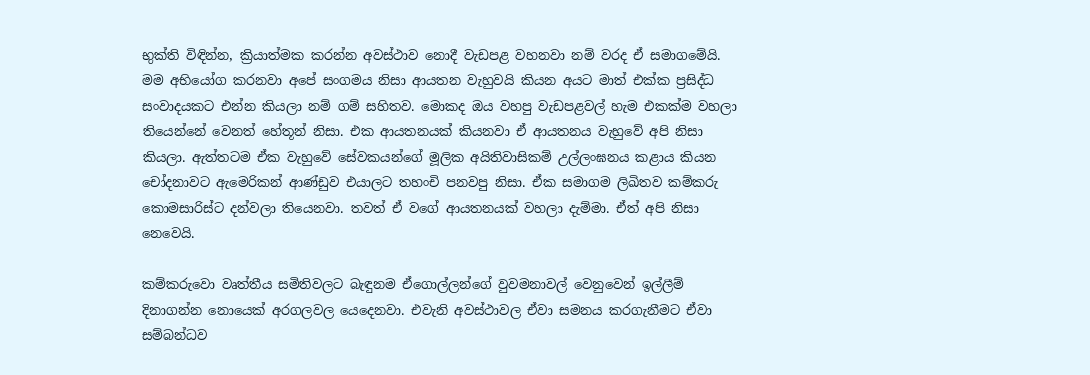භුක්ති විඳින්න, ක්‍රියාත්මක කරන්න අවස්ථාව නොදී වැඩපළ වහනවා නම් වරද ඒ සමාගමේයි. මම අභියෝග කරනවා අපේ සංගමය නිසා ආයතන වැහුවයි කියන අයට මාත් එක්ක ප්‍රසිද්ධ සංවාදයකට එන්න කියලා නම් ගම් සහිතව. මොකද ඔය වහපු වැඩපළවල් හැම එකක්ම වහලා තියෙන්නේ වෙනත් හේතූන් නිසා. එක ආයතනයක් කියනවා ඒ ආයතනය වැහුවේ අපි නිසා කියලා. ඇත්තටම ඒක වැහුවේ සේවකයන්ගේ මූලික අයිතිවාසිකම් උල්ලංඝනය කළාය කියන චෝදනාවට ඇමෙරිකන් ආණ්ඩුව එයාලට තහංචි පනවපු නිසා. ඒක සමාගම ලිඛිතව කම්කරු කොමසාරිස්ට දන්වලා තියෙනවා. තවත් ඒ වගේ ආයතනයක් වහලා දැම්මා. ඒත් අපි නිසා නෙවෙයි.

කම්කරුවො වෘත්තීය සමිතිවලට බැඳුනම ඒගොල්ලන්ගේ වුවමනාවල් වෙනුවෙන් ඉල්ලීම් දිනාගන්න නොයෙක් අරගලවල යෙදෙනවා. එවැනි අවස්ථාවල ඒවා සමනය කරගැනීමට ඒවා සම්බන්ධව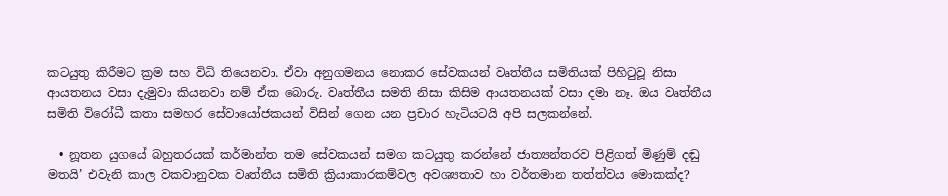කටයුතු කිරීමට ක්‍රම සහ විධි තියෙනවා. ඒවා අනුගමනය නොකර සේවකයන් වෘත්තීය සමිතියක් පිහිටුවූ නිසා ආයතනය වසා දැමුවා කියනවා නම් ඒක බොරු. වෘත්තීය සමති නිසා කිසිම ආයතනයක් වසා දමා නෑ. ඔය වෘත්තීය සමිති විරෝධී කතා සමහර සේවායෝජකයන් විසින් ගෙන යන ප්‍රචාර හැටියටයි අපි සලකන්නේ.

  • නූතන යුගයේ බහුතරයක් කර්මාන්ත තම සේවකයන් සමග කටයුතු කරන්නේ ජාත්‍යන්තරව පිළිගත් මිණුම් දඬු මතයි’ එවැනි කාල වකවානුවක වෘත්තීය සමිති ක්‍රියාකාරකම්වල අවශ්‍යතාව හා වර්තමාන තත්ත්වය මොකක්ද?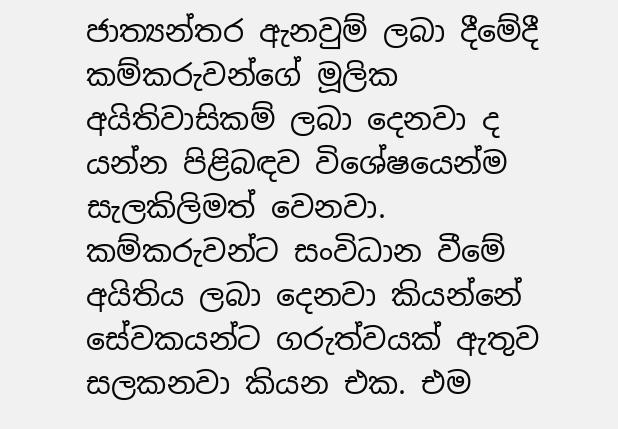ජාත්‍යන්තර ඇනවුම් ලබා දීමේදී කම්කරුවන්ගේ මූලික අයිතිවාසිකම් ලබා දෙනවා ද යන්න පිළිබඳව විශේෂයෙන්ම සැලකිලිමත් වෙනවා. කම්කරුවන්ට සංවිධාන වීමේ අයිතිය ලබා දෙනවා කියන්නේ සේවකයන්ට ගරුත්වයක් ඇතුව සලකනවා කියන එක. එම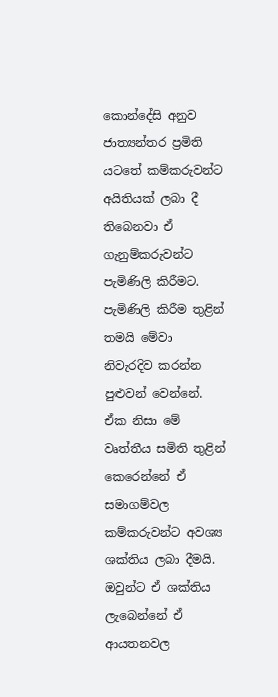කොන්දේසි අනුව ජාත්‍යන්තර ප්‍රමිති යටතේ කම්කරුවන්ට අයිතියක් ලබා දී තිබෙනවා ඒ ගැනුම්කරුවන්ට පැමිණිලි කිරීමට. පැමිණිලි කිරීම තුළින් තමයි මේවා නිවැරදිව කරන්න පුළුවන් වෙන්නේ. ඒක නිසා මේ වෘත්තීය සමිති තුළින් කෙරෙන්නේ ඒ සමාගම්වල කම්කරුවන්ට අවශ්‍ය ශක්තිය ලබා දීමයි. ඔවුන්ට ඒ ශක්තිය ලැබෙන්නේ ඒ ආයතනවල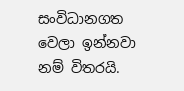සංවිධානගත වෙලා ඉන්නවා නම් විතරයි.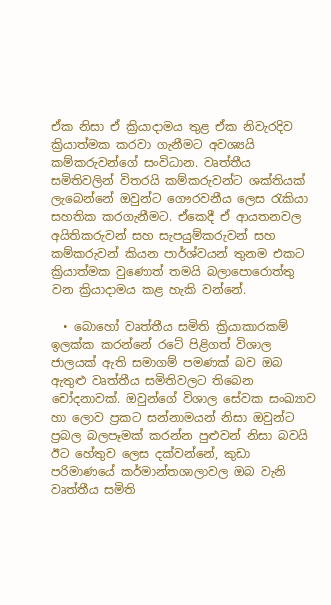ඒක නිසා ඒ ක්‍රියාදාමය තුළ ඒක නිවැරදිව ක්‍රියාත්මක කරවා ගැනීමට අවශ්‍යයි කම්කරුවන්ගේ සංවිධාන. වෘත්තීය සමිතිවලින් විතරයි කම්කරුවන්ට ශක්තියක් ලැබෙන්නේ ඔවුන්ට ගෞරවනීය ලෙස රැකියා සහතික කරගැනීමට. ඒකෙදී ඒ ආයතනවල අයිතිකරුවන් සහ සැපයුම්කරුවන් සහ කම්කරුවන් කියන පාර්ශ්වයන් තුනම එකට ක්‍රියාත්මක වුණොත් තමයි බලාපොරොත්තු වන ක්‍රියාදාමය කළ හැකි වන්නේ.

  • බොහෝ වෘත්තීය සමිති ක්‍රියාකාරකම් ඉලක්ක කරන්නේ රටේ පිළිගත් විශාල ජාලයක් ඇති සමාගම් පමණක් බව ඔබ ඇතුළු වෘත්තීය සමිතිවලට තිබෙන චෝදනාවක්. ඔවුන්ගේ විශාල සේවක සංඛ්‍යාව හා ලොව ප්‍රකට සන්නාමයන් නිසා ඔවුන්ට ප්‍රබල බලපෑමක් කරන්න පුළුවන් නිසා බවයි ඊට හේතුව ලෙස දක්වන්නේ, කුඩා පරිමාණයේ කර්මාන්තශාලාවල ඔබ වැනි වෘත්තීය සමිති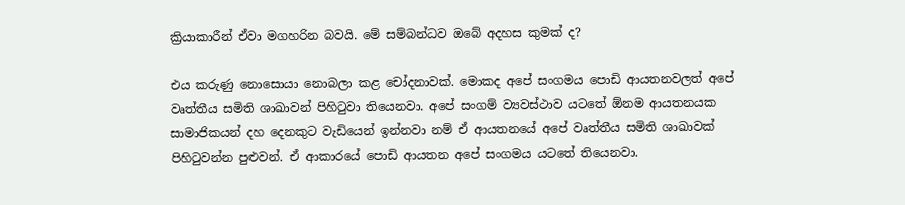ක්‍රියාකාරීන් ඒවා මගහරින බවයි. මේ සම්බන්ධව ඔබේ අදහස කුමක් ද?

එය කරුණු නොසොයා නොබලා කළ චෝදනාවක්. මොකද අපේ සංගමය පොඩි ආයතනවලත් අපේ වෘත්තීය සමිති ශාඛාවන් පිහිටුවා තියෙනවා. අපේ සංගම් ව්‍යවස්ථාව යටතේ ඕනම ආයතනයක සාමාජිකයන් දහ දෙනකුට වැඩියෙන් ඉන්නවා නම් ඒ ආයතනයේ අපේ වෘත්තීය සමිති ශාඛාවක් පිහිටුවන්න පුළුවන්. ඒ ආකාරයේ පොඩි ආයතන අපේ සංගමය යටතේ තියෙනවා.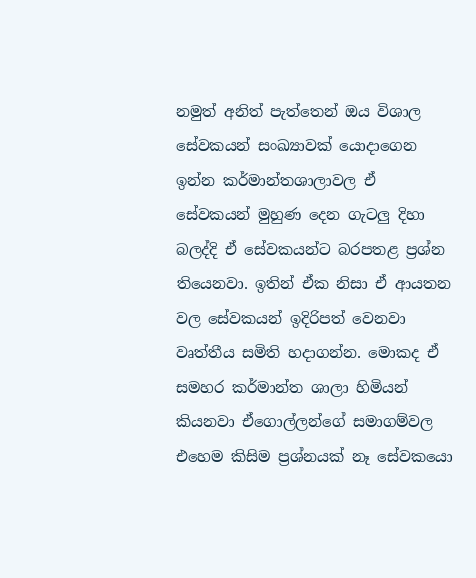නමුත් අනිත් පැත්තෙන් ඔය විශාල සේවකයන් සංඛ්‍යාවක් යොදාගෙන ඉන්න කර්මාන්තශාලාවල ඒ සේවකයන් මුහුණ දෙන ගැටලු දිහා බලද්දි ඒ සේවකයන්ට බරපතළ ප්‍රශ්න තියෙනවා. ඉතින් ඒක නිසා ඒ ආයතන වල සේවකයන් ඉදිරිපත් වෙනවා වෘත්තීය සමිති හදාගන්න. මොකද ඒ සමහර කර්මාන්ත ශාලා හිමියන් කියනවා ඒගොල්ලන්ගේ සමාගම්වල එහෙම කිසිම ප්‍රශ්නයක් නෑ සේවකයො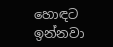හොඳට ඉන්නවා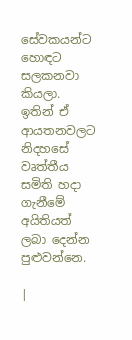සේවකයන්ට හොඳට සලකනවා කියලා. ඉතින් ඒ ආයතනවලට නිදහසේ වෘත්තීය සමිති හදා ගැනීමේ අයිතියත් ලබා දෙන්න පුළුවන්නෙ.

|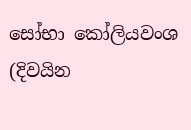සෝභා කෝලියවංශ (දිවයින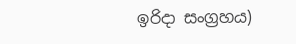ඉරිදා සංග්‍රහය)